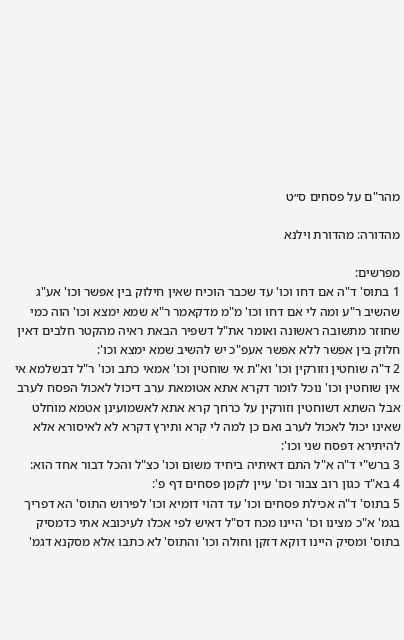מהר"ם על פסחים ס״ט

מהדורה: מהדורת וילנא

מפרשים:
1 בתוס' ד"ה אם דחו וכו' עד שכבר הוכיח שאין חילוק בין אפשר וכו' אע"ג שהשיב ר"ע ומה לי אם דחו וכו' מ"מ מדקאמר ר"א שמא ימצא וכו' הוה כמי שחוזר מתשובה ראשונה ואומר את"ל דשפיר הבאת ראיה מהקטר חלבים דאין חלוק בין אפשר ללא אפשר אעפ"כ יש להשיב שמא ימצא וכו':
2 ד"ה שוחטין וזורקין וכו' וא"ת אי שוחטין וכו' אמאי כתב וכו' ר"ל דבשלמא אי אין שוחטין וכו' נוכל לומר דקרא אתא אטומאת ערב דיכול לאכול הפסח לערב אבל השתא דשוחטין וזורקין על כרחך קרא אתא לאשמועינן אטמא מוחלט שאינו יכול לאכול לערב ואם כן למה לי קרא ותירץ דקרא לא לאיסורא אלא להיתירא דפסח שני וכו':
3 ברש"י ד"ה א"ל התם דאיתיה ביחיד משום וכו' כצ"ל והכל דבור אחד הוא:
4 בא"ד כגון רוב צבור וכו' עיין לקמן פסחים דף פ':
5 בתוס' ד"ה אכילת פסחים וכו' עד דהוי דומיא וכו' לפירוש התוס' הא דפריך בגמ' א"כ מצינו וכו' היינו מכח דס"ל דאיש לפי אכלו לעיכובא אתי כדמסיק בתוס' ומסיק היינו דוקא דזקן וחולה וכו' והתוס' לא כתבו אלא מסקנא דגמ'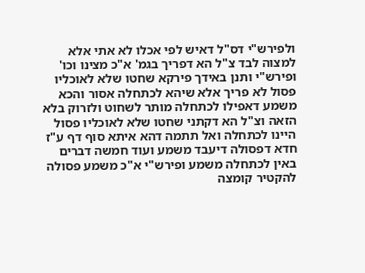ולפירש"י דס"ל דאיש לפי אכלו לא אתי אלא למצוה לבד צ"ל הא דפריך בגמ' א"כ מצינו וכו' ופירש"י ותנן באידך פירקא שחטו שלא לאוכליו פסול לא פריך אלא שיהא לכתחלה אסור והכא משמע דאפילו לכתחלה מותר לשחוט ולזרוק בלא הזאה וצ"ל הא דקתני שחטו שלא לאוכליו פסול היינו לכתחלה ואל תתמה דהא איתא סוף דף ע"ז חדא דפסולה דיעבד משמע ועוד חמשה דברים באין לכתחלה משמע ופירש"י א"כ משמע פסולה להקטיר קומצה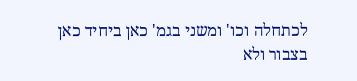לכתחלה וכו' ומשני בגמ' כאן ביחיד כאן בצבור ולא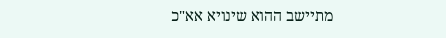מתיישב ההוא שינויא אא"כ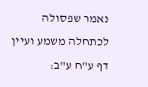נאמר שפסולה לכתחלה משמע ועיין דף ע"ח ע"ב: